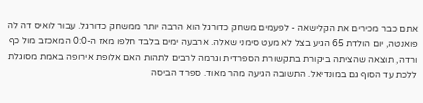אתם כבר מכירים את הקלישאה - לפעמים משחק כדורגל הוא הרבה יותר ממשחק כדורגל. עבור לואיס דה לה פואנטה, יום הולדת 65 הגיע בצל לא מעט סימני שאלה. ארבעה ימים בלבד חלפו מאז ה-0:0 המאכזב מול כף ורדה, תוצאה שהציתה ביקורת בתקשורת הספרדית וגרמה לרבים לתהות האם אלופת אירופה באמת מסוגלת ללכת עד הסוף גם במונדיאל. התשובה הגיעה מהר מאוד. ספרד הביסה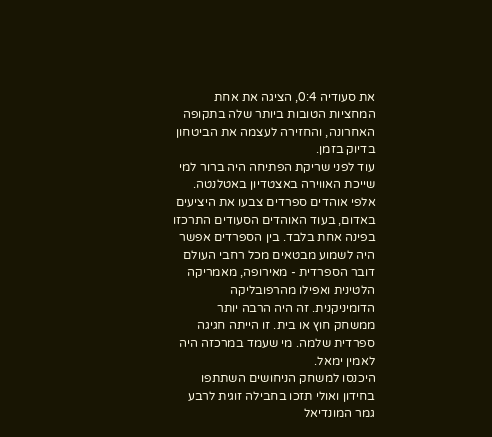את סעודיה 0:4, הציגה את אחת המחציות הטובות ביותר שלה בתקופה האחרונה, והחזירה לעצמה את הביטחון בדיוק בזמן.
עוד לפני שריקת הפתיחה היה ברור למי שייכת האווירה באצטדיון באטלנטה. אלפי אוהדים ספרדים צבעו את היציעים באדום, בעוד האוהדים הסעודים התרכזו בפינה אחת בלבד. בין הספרדים אפשר היה לשמוע מבטאים מכל רחבי העולם דובר הספרדית - מאירופה, מאמריקה הלטינית ואפילו מהרפובליקה הדומיניקנית. זה היה הרבה יותר ממשחק חוץ או בית. זו הייתה חגיגה ספרדית שלמה. מי שעמד במרכזה היה לאמין ימאל.
היכנסו למשחק הניחושים השתתפו בחידון ואולי תזכו בחבילה זוגית לרבע גמר המונדיאל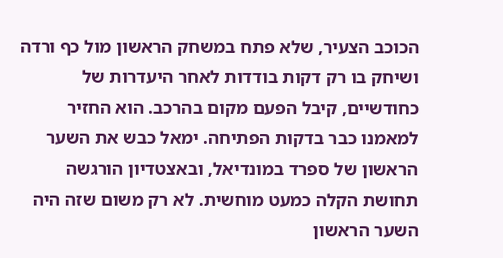הכוכב הצעיר, שלא פתח במשחק הראשון מול כף ורדה ושיחק בו רק דקות בודדות לאחר היעדרות של כחודשיים, קיבל הפעם מקום בהרכב. הוא החזיר למאמנו כבר בדקות הפתיחה. ימאל כבש את השער הראשון של ספרד במונדיאל, ובאצטדיון הורגשה תחושת הקלה כמעט מוחשית. לא רק משום שזה היה השער הראשון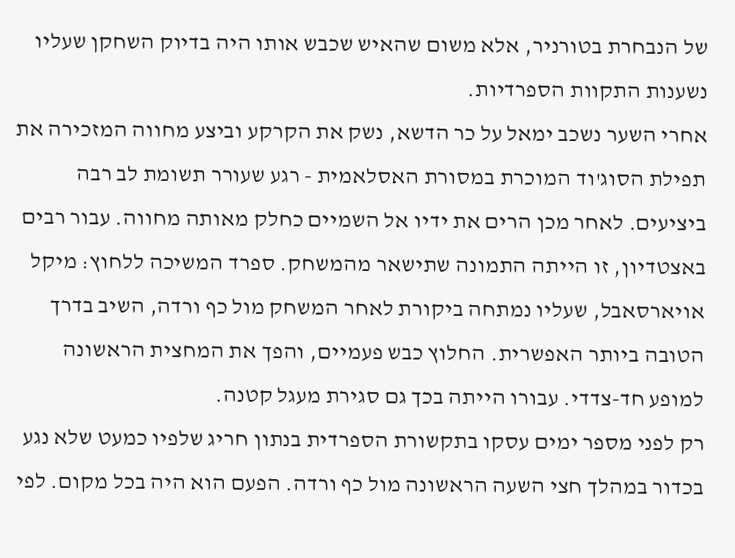של הנבחרת בטורניר, אלא משום שהאיש שכבש אותו היה בדיוק השחקן שעליו נשענות התקוות הספרדיות.
אחרי השער נשכב ימאל על כר הדשא, נשק את הקרקע וביצע מחווה המזכירה את תפילת הסוג'וד המוכרת במסורת האסלאמית - רגע שעורר תשומת לב רבה ביציעים. לאחר מכן הרים את ידיו אל השמיים כחלק מאותה מחווה. עבור רבים באצטדיון, זו הייתה התמונה שתישאר מהמשחק. ספרד המשיכה ללחוץ: מיקל אויארסאבל, שעליו נמתחה ביקורת לאחר המשחק מול כף ורדה, השיב בדרך הטובה ביותר האפשרית. החלוץ כבש פעמיים, והפך את המחצית הראשונה למופע חד-צדדי. עבורו הייתה בכך גם סגירת מעגל קטנה.
רק לפני מספר ימים עסקו בתקשורת הספרדית בנתון חריג שלפיו כמעט שלא נגע בכדור במהלך חצי השעה הראשונה מול כף ורדה. הפעם הוא היה בכל מקום. לפי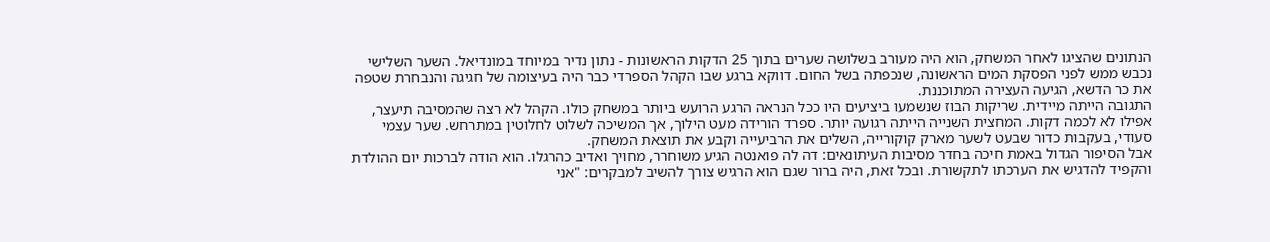הנתונים שהציגו לאחר המשחק, הוא היה מעורב בשלושה שערים בתוך 25 הדקות הראשונות - נתון נדיר במיוחד במונדיאל. השער השלישי נכבש ממש לפני הפסקת המים הראשונה, שנכפתה בשל החום. דווקא ברגע שבו הקהל הספרדי כבר היה בעיצומה של חגיגה והנבחרת שטפה את כר הדשא, הגיעה העצירה המתוכננת.
התגובה הייתה מיידית. שריקות הבוז שנשמעו ביציעים היו ככל הנראה הרגע הרועש ביותר במשחק כולו. הקהל לא רצה שהמסיבה תיעצר, אפילו לא לכמה דקות. המחצית השנייה הייתה רגועה יותר. ספרד הורידה מעט הילוך, אך המשיכה לשלוט לחלוטין במתרחש. שער עצמי סעודי, בעקבות כדור שבעט לשער מארק קוקורייה, השלים את הרביעייה וקבע את תוצאת המשחק.
אבל הסיפור הגדול באמת חיכה בחדר מסיבות העיתונאים: דה לה פואנטה הגיע משוחרר, מחויך ואדיב כהרגלו. הוא הודה לברכות יום ההולדת והקפיד להדגיש את הערכתו לתקשורת. ובכל זאת, היה ברור שגם הוא הרגיש צורך להשיב למבקרים: "אני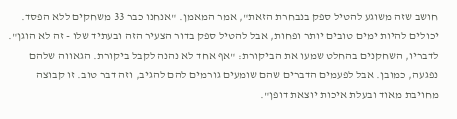חושב שזה משוגע להטיל ספק בנבחרת הזאת", אמר המאמן. "אנחנו כבר 33 משחקים ללא הפסד. יכולים להיות ימים טובים יותר ופחות, אבל להטיל ספק בדור הצעיר הזה ובעתיד שלו - זה לא הוגן". לדבריו, השחקנים בהחלט שמעו את הביקורת: "אף אחד לא נהנה לקבל ביקורת. הגאווה שלהם נפגעה, כמובן. אבל לפעמים הדברים שהם שומעים גורמים להם להגיב, וזה דבר טוב. זו קבוצה מחויבת מאוד ובעלת איכות יוצאת דופן".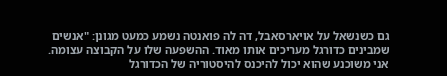גם כשנשאל על אויארסאבל, דה לה פואנטה נשמע כמעט מגונן: "אנשים שמבינים כדורגל מעריכים אותו מאוד. ההשפעה שלו על הקבוצה עצומה. אני משוכנע שהוא יכול להיכנס להיסטוריה של הכדורגל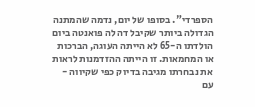הספרדי". בסופו של יום, נדמה שהמתנה הגדולה ביותר שקיבל דה לה פואנטה ביום הולדתו ה-65 לא הייתה העוגה, הברכות או המחמאות. זו הייתה ההזדמנות לראות את נבחרתו מגיבה בדיוק כפי שקיווה - עם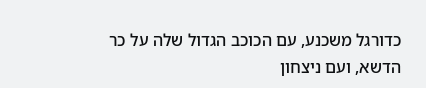כדורגל משכנע, עם הכוכב הגדול שלה על כר הדשא, ועם ניצחון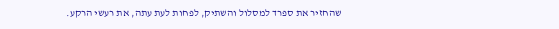שהחזיר את ספרד למסלול והשתיק, לפחות לעת עתה, את רעשי הרקע.